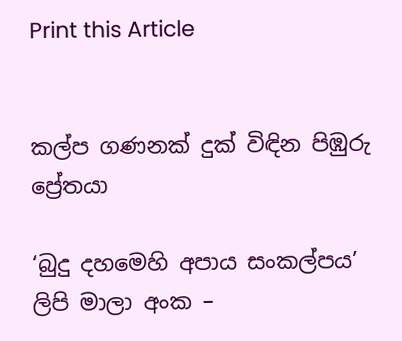Print this Article


කල්ප ගණනක් දුක් විඳින පිඹුරු ප්‍රේතයා

‘බුදු දහමෙහි අපාය සංකල්පය’ ලිපි මාලා අංක –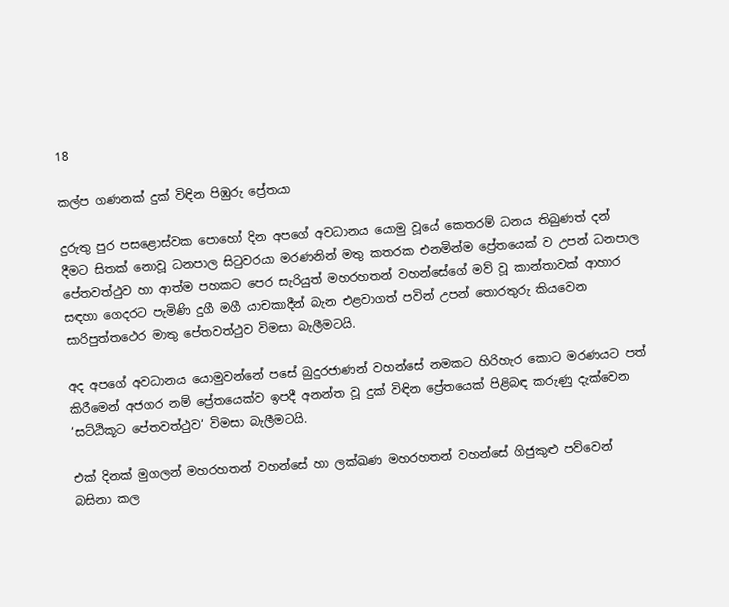18

කල්ප ගණනක් දුක් විඳින පිඹුරු ප්‍රේතයා

දුරුතු පුර පසළොස්වක පොහෝ දින අපගේ අවධානය යොමු වූයේ කෙතරම් ධනය තිබුණත් දන් දීමට සිතක් නොවූ ධනපාල සිටුවරයා මරණනින් මතු කතරක එනමින්ම ප්‍රේතයෙක් ව උපන් ධනපාල පේතවත්ථුව හා ආත්ම පහකට පෙර සැරියුත් මහරහතන් වහන්සේගේ මව් වූ කාන්තාවක් ආහාර සඳහා ගෙදරට පැමිණි දුගී මගී යාචකාදීන් බැන එළවාගත් පවින් උපන් තොරතුරු කියවෙන සාරිපුත්තථෙර මාතු පේතවත්ථුව විමසා බැලීමටයි.

අද අපගේ අවධානය යොමුවන්නේ පසේ බුදුරජාණන් වහන්සේ නමකට හිරිහැර කොට මරණයට පත් කිරීමෙන් අජගර නම් ප්‍රේතයෙක්ව ඉපදී අනන්ත වූ දුක් විඳින ප්‍රේතයෙක් පිළිබඳ කරුණු දැක්වෙන ‘සට්ඨිකූට පේතවත්ථුව‘ විමසා බැලීමටයි.

එක් දිනක් මුගලන් මහරහතන් වහන්සේ හා ලක්ඛණ මහරහතන් වහන්සේ ගිජුකුළු පව්වෙන් බසිනා කල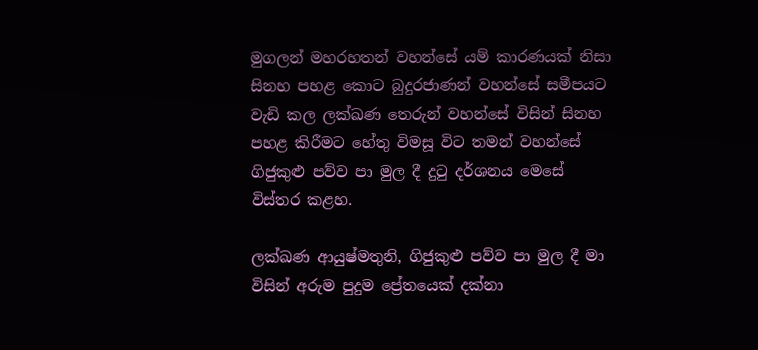මුගලන් මහරහතන් වහන්සේ යම් කාරණයක් නිසා සිනහ පහළ කොට බුදුරජාණන් වහන්සේ සමීපයට වැඩි කල ලක්ඛණ තෙරුන් වහන්සේ විසින් සිනහ පහළ කිරීමට හේතු විමසූ විට තමන් වහන්සේ ගිජුකුළු පව්ව පා මුල දී දුටු දර්ශනය මෙසේ විස්තර කළහ.

ලක්ඛණ ආයුෂ්මතුනි, ගිජුකුළු පව්ව පා මුල දී මා විසින් අරුම පුදුම ප්‍රේතයෙක් දක්නා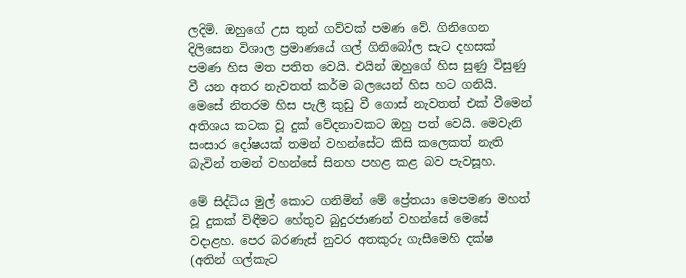ලදිමි. ඔහුගේ උස තුන් ගව්වක් පමණ වේ. ගිනිගෙන දිලිසෙන විශාල ප්‍රමාණයේ ගල් ගිනිබෝල සැට දහසක් පමණ හිස මත පතිත වෙයි. එයින් ඔහුගේ හිස සුණු විසුණු වී යන අතර නැවතත් කර්ම බලයෙන් හිස හට ගනියි. මෙසේ නිතරම හිස පැලී කුඩු වී ගොස් නැවතත් එක් වීමෙන් අතිශය කටක වූ දුක් වේදනාවකට ඔහු පත් වෙයි. මෙවැනි සංසාර දෝෂයක් තමන් වහන්සේට කිසි කලෙකත් නැති බැවින් තමන් වහන්සේ සිනහ පහළ කළ බව පැවසූහ.

මේ සිද්ධිය මුල් කොට ගනිමින් මේ ප්‍රේතයා මෙපමණ මහත් වූ දුකක් විඳීමට හේතුව බුදුරජාණන් වහන්සේ මෙසේ වදාළහ. පෙර බරණැස් නුවර අතකුරු ගැසීමෙහි දක්ෂ (අතින් ගල්කැට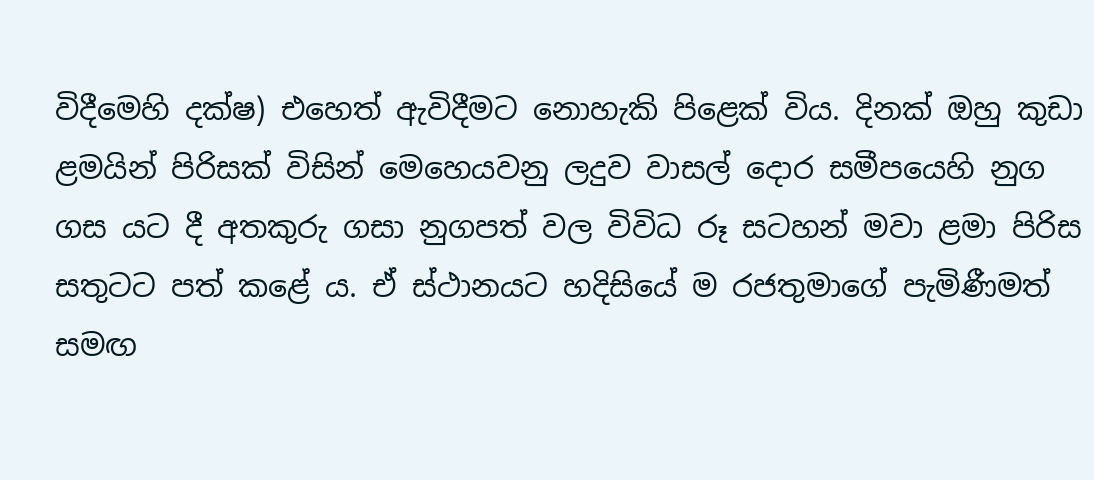විදීමෙහි දක්ෂ) එහෙත් ඇවිදීමට නොහැකි පිළෙක් විය. දිනක් ඔහු කුඩා ළමයින් පිරිසක් විසින් මෙහෙයවනු ලදුව වාසල් දොර සමීපයෙහි නුග ගස යට දී අතකුරු ගසා නුගපත් වල විවිධ රූ සටහන් මවා ළමා පිරිස සතුටට පත් කළේ ය. ඒ ස්ථානයට හදිසියේ ම රජතුමාගේ පැමිණීමත් සමඟ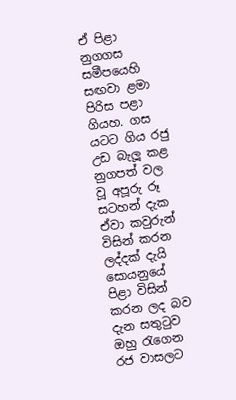ඒ පිළා නුගගස සමීපයෙහි සඟවා ළමා පිරිස පළා ගියහ. ගස යටට ගිය රජු උඩ බැලූ කළ නුගපත් වල වූ අපූරු රූ සටහන් දැක ඒවා කවුරුන් විසින් කරන ලද්දක් දැයි සොයනුයේ පිළා විසින් කරන ලද බව දැන සතුටුව ඔහු රැගෙන රජ වාසලට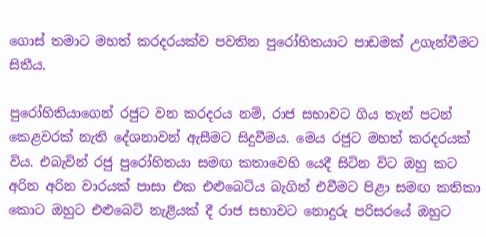ගොස් තමාට මහත් කරදරයක්ව පවතින පුරෝහිතයාට පාඩමක් උගැන්වීමට සිතීය.

පුරෝහිතියාගෙන් රජුට වන කරදරය නම්, රාජ සභාවට ගිය තැන් පටන් කෙළවරක් නැති දේශනාවන් ඇසීමට සිදුවීමය. මෙය රජුට මහත් කරදරයක් විය. එබැවින් රජු පුරෝහිතයා සමඟ කතාවෙහි යෙදී සිටින විට ඔහු කට අරින අරින වාරයක් පාසා එක එළුබෙටිය බැගින් එවීමට පිළා සමඟ කතිකා කොට ඔහුට එළුබෙටි නැළියක් දී රාජ සභාවට නොදුරු පරිසරයේ ඔහුට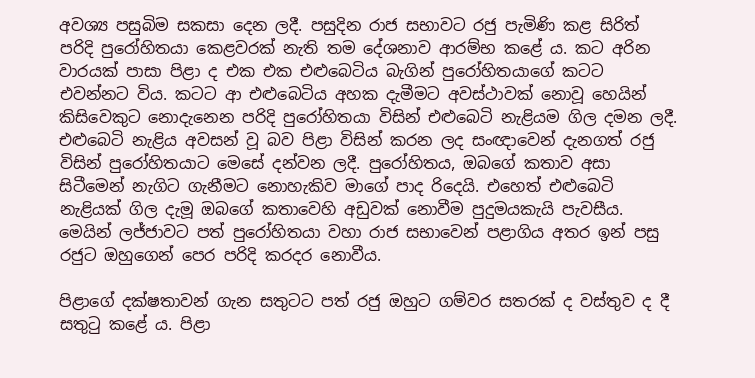අවශ්‍ය පසුබිම සකසා දෙන ලදී. පසුදින රාජ සභාවට රජු පැමිණි කළ සිරිත් පරිදි පුරෝහිතයා කෙළවරක් නැති තම දේශනාව ආරම්භ කළේ ය. කට අරින වාරයක් පාසා පිළා ද එක එක එළුබෙටිය බැගින් පුරෝහිතයාගේ කටට එවන්නට විය. කටට ආ එළුබෙටිය අහක දැමීමට අවස්ථාවක් නොවූ හෙයින් කිසිවෙකුට නොදැනෙන පරිදි පුරෝහිතයා විසින් එළුබෙටි නැළියම ගිල දමන ලදී. එළුබෙටි නැළිය අවසන් වූ බව පිළා විසින් කරන ලද සංඥාවෙන් දැනගත් රජු විසින් පුරෝහිතයාට මෙසේ දන්වන ලදී. පුරෝහිතය, ඔබගේ කතාව අසා සිටීමෙන් නැගිට ගැනීමට නොහැකිව මාගේ පාද රිදෙයි. එහෙත් එළුබෙටි නැළියක් ගිල දැමූ ඔබගේ කතාවෙහි අඩුවක් නොවීම පුදුමයකැයි පැවසීය. මෙයින් ලජ්ජාවට පත් පුරෝහිතයා වහා රාජ සභාවෙන් පළාගිය අතර ඉන් පසු රජුට ඔහුගෙන් පෙර පරිදි කරදර නොවීය.

පිළාගේ දක්ෂතාවන් ගැන සතුටට පත් රජු ඔහුට ගම්වර සතරක් ද වස්තුව ද දී සතුටු කළේ ය. පිළා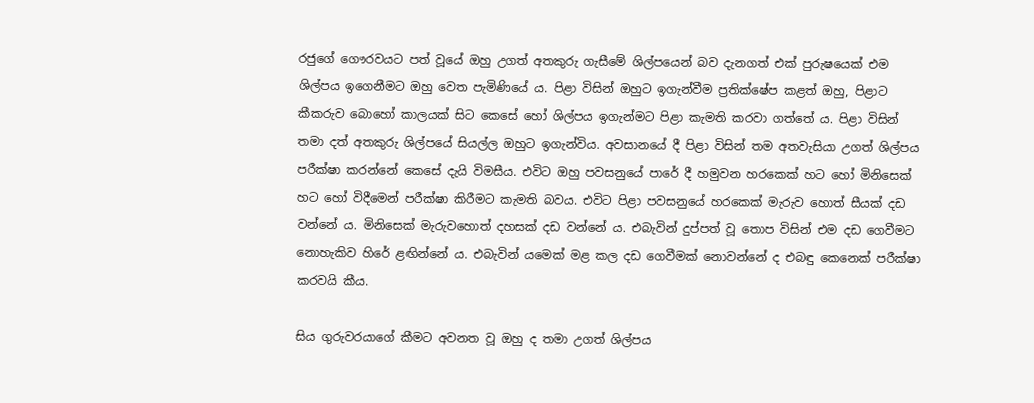රජුගේ ගෞරවයට පත් වූයේ ඔහු උගත් අතකුරු ගැසීමේ ශිල්පයෙන් බව දැනගත් එක් පුරුෂයෙක් එම ශිල්පය ඉගෙනීමට ඔහු වෙත පැමිණියේ ය. පිළා විසින් ඔහුට ඉගැන්වීම ප්‍රතික්ෂේප කළත් ඔහු, පිළාට කීකරුව බොහෝ කාලයක් සිට කෙසේ හෝ ශිල්පය ඉගැන්මට පිළා කැමති කරවා ගත්තේ ය. පිළා විසින් තමා දත් අතකුරු ශිල්පයේ සියල්ල ඔහුට ඉගැන්විය. අවසානයේ දී පිළා විසින් තම අතවැසියා උගත් ශිල්පය පරීක්ෂා කරන්නේ කෙසේ දැයි විමසීය. එවිට ඔහු පවසනුයේ පාරේ දී හමුවන හරකෙක් හට හෝ මිනිසෙක් හට හෝ විදීමෙන් පරීක්ෂා කිරීමට කැමති බවය. එවිට පිළා පවසනුයේ හරකෙක් මැරුව හොත් සීයක් දඩ වන්නේ ය. මිනිසෙක් මැරුවහොත් දහසක් දඩ වන්නේ ය. එබැවින් දුප්පත් වූ තොප විසින් එම දඩ ගෙවීමට නොහැකිව හිරේ ළඟින්නේ ය. එබැවින් යමෙක් මළ කල දඩ ගෙවීමක් නොවන්නේ ද එබඳු කෙනෙක් පරීක්ෂා කරවයි කීය.

සිය ගුරුවරයාගේ කීමට අවනත වූ ඔහු ද තමා උගත් ශිල්පය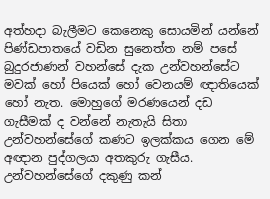අත්හදා බැලීමට කෙනෙකු සොයමින් යන්නේ පිණ්ඩපාතයේ වඩින සුනෙත්ත නම් පසේ බුදුරජාණන් වහන්සේ දැක උන්වහන්සේට මවක් හෝ පියෙක් හෝ වෙනයම් ඥාතියෙක් හෝ නැත. මොහුගේ මරණයෙන් දඩ ගැසීමක් ද වන්නේ නැතැයි සිතා උන්වහන්සේගේ කණට ඉලක්කය ගෙන මේ අඥාන පුද්ගලයා අතකුරු ගැසීය. උන්වහන්සේගේ දකුණු කන්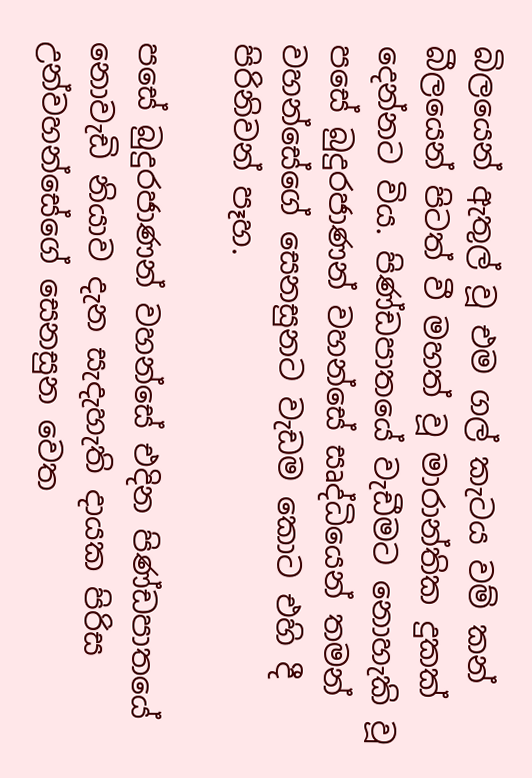බිලයෙන් ඇතුල් වූ එම ගල් කැටය වම් කන් බීලයෙන් පිටත් වී මහත් වූ මාරාන්තික දුකක් දෙන්නට විය. පිණ්ඩපාතයේ වැඩීමට නොහැකි වූ පසේ බුදුරජාණන් වහන්සේ සෘද්ධියෙන් තමන් වහන්සේගේ සෙනසුනට වැඩම කොට එහි දී පිරිනිවන් පෑහ.

පසේ බුදුරජාණන් වහන්සේ එදින පිණ්ඩපාතයේ නොවැඩි නියාව දැන සැදැහැති දායක පිරිස උන්වහන්සේගේ සෙනසුන වෙත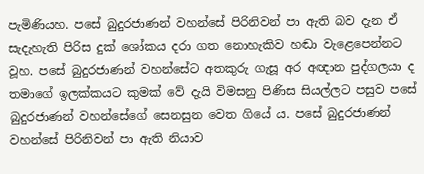පැමිණියහ. පසේ බුදුරජාණන් වහන්සේ පිරිනිවන් පා ඇති බව දැන ඒ සැදැහැති පිරිස දුක් ශෝකය දරා ගත නොහැකිව හඬා වැළෙපෙන්නට වූහ. පසේ බුදුරජාණන් වහන්සේට අතකුරු ගැසූ අර අඥාන පුද්ගලයා ද තමාගේ ඉලක්කයට කුමක් වේ දැයි විමසනු පිණිස සියල්ලට පසුව පසේ බුදුරජාණන් වහන්සේගේ සෙනසුන වෙත ගියේ ය. පසේ බුදුරජාණන් වහන්සේ පිරිනිවන් පා ඇති නියාව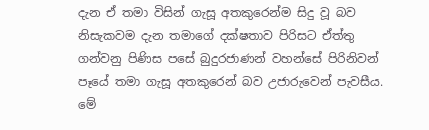දැන ඒ තමා විසින් ගැසූ අතකුරෙන්ම සිදු වූ බව නිසැකවම දැන තමාගේ දක්ෂතාව පිරිසට ඒත්තු ගන්වනු පිණිස පසේ බුදුරජාණන් වහන්සේ පිරිනිවන් පෑයේ තමා ගැසූ අතකුරෙන් බව උජාරුවෙන් පැවසීය. මේ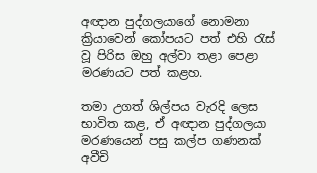අඥාන පුද්ගලයාගේ නොමනා ක්‍රියාවෙන් කෝපයට පත් එහි රැස් වූ පිරිස ඔහු අල්වා තළා පෙළා මරණයට පත් කළහ.

තමා උගත් ශිල්පය වැරදි ලෙස භාවිත කළ, ඒ අඥාන පුද්ගලයා මරණයෙන් පසු කල්ප ගණනක් අවීචි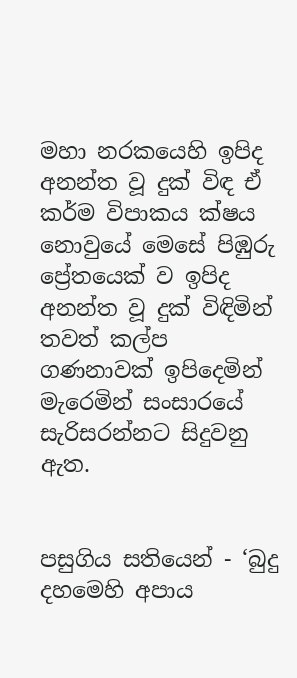මහා නරකයෙහි ඉපිද අනන්ත වූ දුක් විඳ ඒ කර්ම විපාකය ක්ෂය නොවුයේ මෙසේ පිඹුරු ප්‍රේතයෙක් ව ඉපිද අනන්ත වූ දුක් විඳිමින් තවත් කල්ප ගණනාවක් ඉපිදෙමින් මැරෙමින් සංසාරයේ සැරිසරන්නට සිදුවනු ඇත.


පසුගිය සතියෙන් - ‘බුදු දහමෙහි අපාය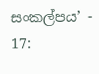සංකල්පය’ - 17: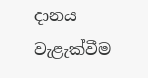දානය වැළැක්වීම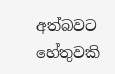අත්බවට හේතුවකි